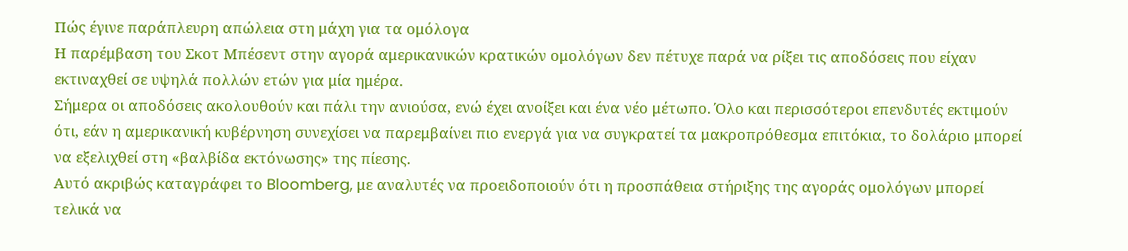Πώς έγινε παράπλευρη απώλεια στη μάχη για τα ομόλογα
Η παρέμβαση του Σκοτ Μπέσεντ στην αγορά αμερικανικών κρατικών ομολόγων δεν πέτυχε παρά να ρίξει τις αποδόσεις που είχαν εκτιναχθεί σε υψηλά πολλών ετών για μία ημέρα.
Σήμερα οι αποδόσεις ακολουθούν και πάλι την ανιούσα, ενώ έχει ανοίξει και ένα νέο μέτωπο. Όλο και περισσότεροι επενδυτές εκτιμούν ότι, εάν η αμερικανική κυβέρνηση συνεχίσει να παρεμβαίνει πιο ενεργά για να συγκρατεί τα μακροπρόθεσμα επιτόκια, το δολάριο μπορεί να εξελιχθεί στη «βαλβίδα εκτόνωσης» της πίεσης.
Αυτό ακριβώς καταγράφει το Bloomberg, με αναλυτές να προειδοποιούν ότι η προσπάθεια στήριξης της αγοράς ομολόγων μπορεί τελικά να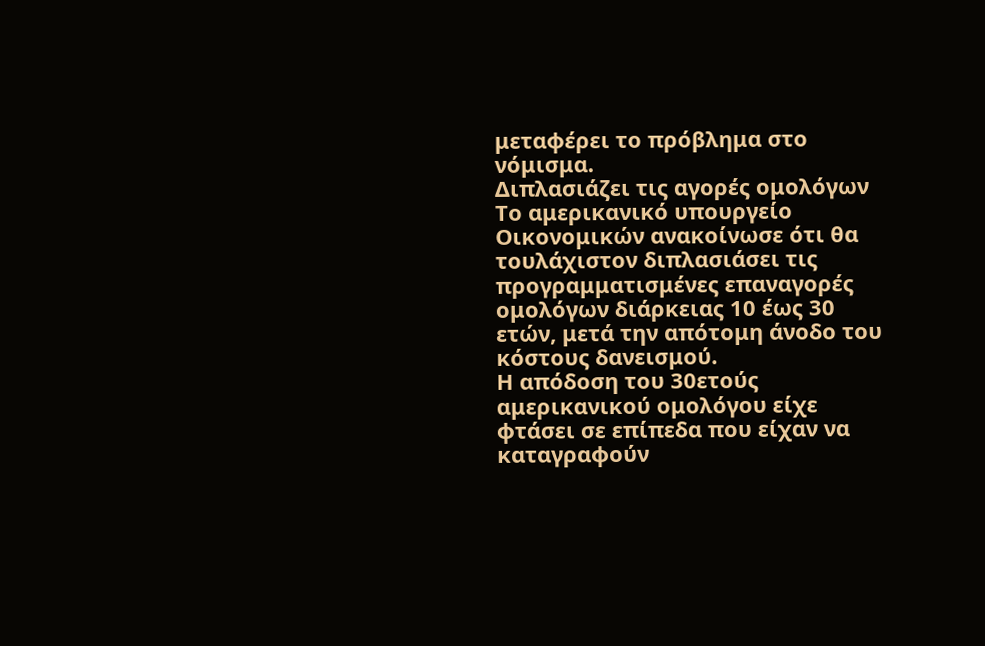μεταφέρει το πρόβλημα στο νόμισμα.
Διπλασιάζει τις αγορές ομολόγων
Το αμερικανικό υπουργείο Οικονομικών ανακοίνωσε ότι θα τουλάχιστον διπλασιάσει τις προγραμματισμένες επαναγορές ομολόγων διάρκειας 10 έως 30 ετών, μετά την απότομη άνοδο του κόστους δανεισμού.
Η απόδοση του 30ετούς αμερικανικού ομολόγου είχε φτάσει σε επίπεδα που είχαν να καταγραφούν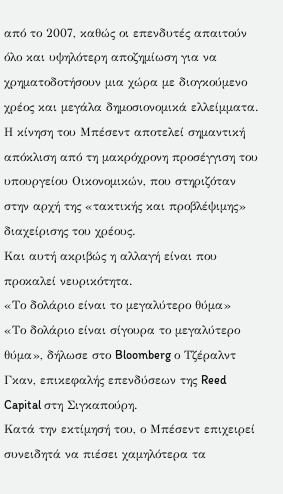από το 2007, καθώς οι επενδυτές απαιτούν όλο και υψηλότερη αποζημίωση για να χρηματοδοτήσουν μια χώρα με διογκούμενο χρέος και μεγάλα δημοσιονομικά ελλείμματα.
Η κίνηση του Μπέσεντ αποτελεί σημαντική απόκλιση από τη μακρόχρονη προσέγγιση του υπουργείου Οικονομικών, που στηριζόταν στην αρχή της «τακτικής και προβλέψιμης» διαχείρισης του χρέους.
Και αυτή ακριβώς η αλλαγή είναι που προκαλεί νευρικότητα.
«Το δολάριο είναι το μεγαλύτερο θύμα»
«Το δολάριο είναι σίγουρα το μεγαλύτερο θύμα», δήλωσε στο Bloomberg ο Τζέραλντ Γκαν, επικεφαλής επενδύσεων της Reed Capital στη Σιγκαπούρη.
Κατά την εκτίμησή του, ο Μπέσεντ επιχειρεί συνειδητά να πιέσει χαμηλότερα τα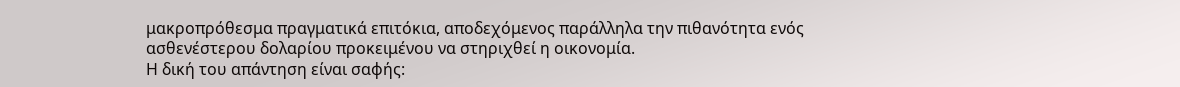μακροπρόθεσμα πραγματικά επιτόκια, αποδεχόμενος παράλληλα την πιθανότητα ενός ασθενέστερου δολαρίου προκειμένου να στηριχθεί η οικονομία.
Η δική του απάντηση είναι σαφής: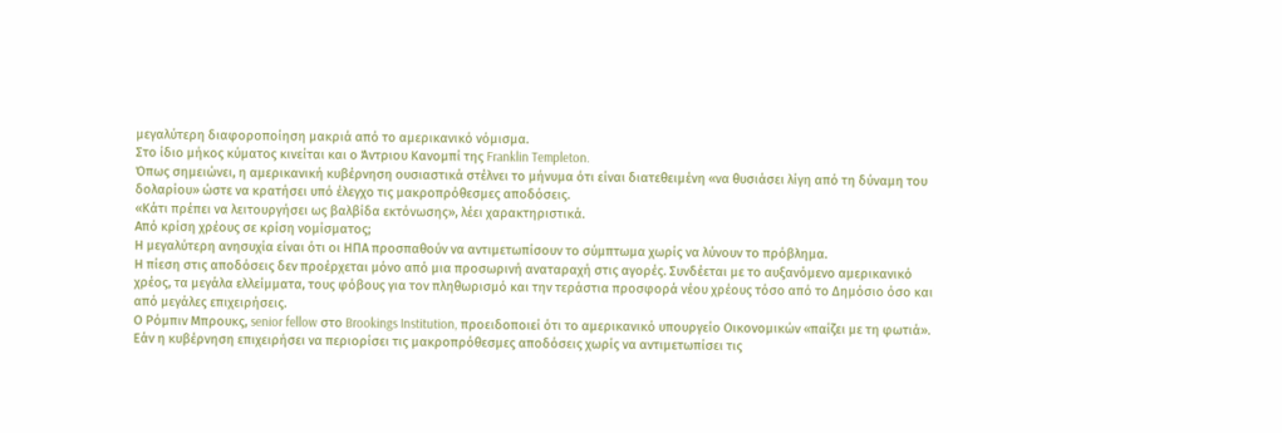μεγαλύτερη διαφοροποίηση μακριά από το αμερικανικό νόμισμα.
Στο ίδιο μήκος κύματος κινείται και ο Άντριου Κανομπί της Franklin Templeton.
Όπως σημειώνει, η αμερικανική κυβέρνηση ουσιαστικά στέλνει το μήνυμα ότι είναι διατεθειμένη «να θυσιάσει λίγη από τη δύναμη του δολαρίου» ώστε να κρατήσει υπό έλεγχο τις μακροπρόθεσμες αποδόσεις.
«Κάτι πρέπει να λειτουργήσει ως βαλβίδα εκτόνωσης», λέει χαρακτηριστικά.
Από κρίση χρέους σε κρίση νομίσματος;
Η μεγαλύτερη ανησυχία είναι ότι οι ΗΠΑ προσπαθούν να αντιμετωπίσουν το σύμπτωμα χωρίς να λύνουν το πρόβλημα.
Η πίεση στις αποδόσεις δεν προέρχεται μόνο από μια προσωρινή αναταραχή στις αγορές. Συνδέεται με το αυξανόμενο αμερικανικό χρέος, τα μεγάλα ελλείμματα, τους φόβους για τον πληθωρισμό και την τεράστια προσφορά νέου χρέους τόσο από το Δημόσιο όσο και από μεγάλες επιχειρήσεις.
Ο Ρόμπιν Μπρουκς, senior fellow στο Brookings Institution, προειδοποιεί ότι το αμερικανικό υπουργείο Οικονομικών «παίζει με τη φωτιά».
Εάν η κυβέρνηση επιχειρήσει να περιορίσει τις μακροπρόθεσμες αποδόσεις χωρίς να αντιμετωπίσει τις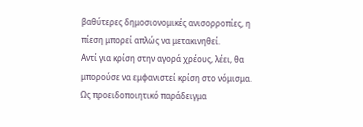βαθύτερες δημοσιονομικές ανισορροπίες, η πίεση μπορεί απλώς να μετακινηθεί.
Αντί για κρίση στην αγορά χρέους, λέει, θα μπορούσε να εμφανιστεί κρίση στο νόμισμα.
Ως προειδοποιητικό παράδειγμα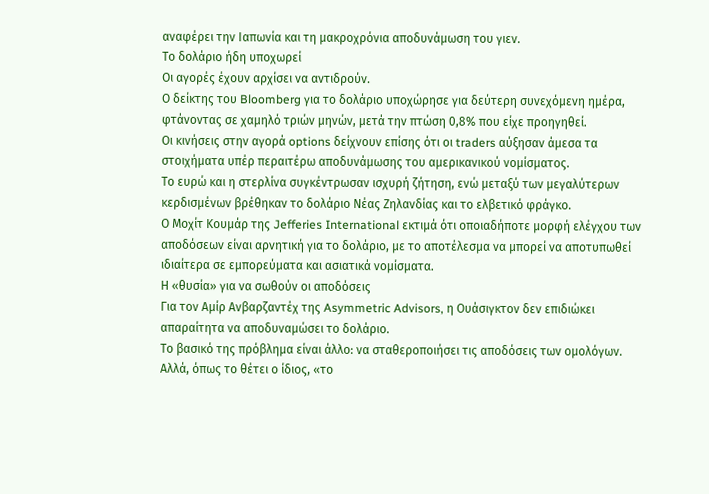αναφέρει την Ιαπωνία και τη μακροχρόνια αποδυνάμωση του γιεν.
Το δολάριο ήδη υποχωρεί
Οι αγορές έχουν αρχίσει να αντιδρούν.
Ο δείκτης του Bloomberg για το δολάριο υποχώρησε για δεύτερη συνεχόμενη ημέρα, φτάνοντας σε χαμηλό τριών μηνών, μετά την πτώση 0,8% που είχε προηγηθεί.
Οι κινήσεις στην αγορά options δείχνουν επίσης ότι οι traders αύξησαν άμεσα τα στοιχήματα υπέρ περαιτέρω αποδυνάμωσης του αμερικανικού νομίσματος.
Το ευρώ και η στερλίνα συγκέντρωσαν ισχυρή ζήτηση, ενώ μεταξύ των μεγαλύτερων κερδισμένων βρέθηκαν το δολάριο Νέας Ζηλανδίας και το ελβετικό φράγκο.
Ο Μοχίτ Κουμάρ της Jefferies International εκτιμά ότι οποιαδήποτε μορφή ελέγχου των αποδόσεων είναι αρνητική για το δολάριο, με το αποτέλεσμα να μπορεί να αποτυπωθεί ιδιαίτερα σε εμπορεύματα και ασιατικά νομίσματα.
Η «θυσία» για να σωθούν οι αποδόσεις
Για τον Αμίρ Ανβαρζαντέχ της Asymmetric Advisors, η Ουάσιγκτον δεν επιδιώκει απαραίτητα να αποδυναμώσει το δολάριο.
Το βασικό της πρόβλημα είναι άλλο: να σταθεροποιήσει τις αποδόσεις των ομολόγων.
Αλλά, όπως το θέτει ο ίδιος, «το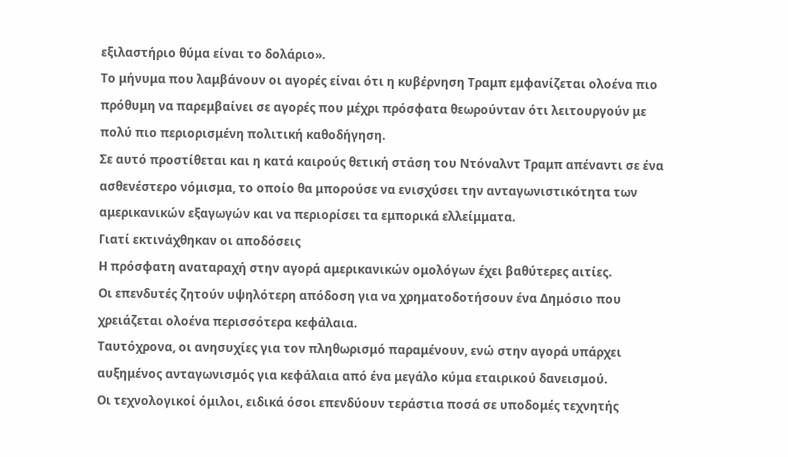εξιλαστήριο θύμα είναι το δολάριο».
Το μήνυμα που λαμβάνουν οι αγορές είναι ότι η κυβέρνηση Τραμπ εμφανίζεται ολοένα πιο πρόθυμη να παρεμβαίνει σε αγορές που μέχρι πρόσφατα θεωρούνταν ότι λειτουργούν με πολύ πιο περιορισμένη πολιτική καθοδήγηση.
Σε αυτό προστίθεται και η κατά καιρούς θετική στάση του Ντόναλντ Τραμπ απέναντι σε ένα ασθενέστερο νόμισμα, το οποίο θα μπορούσε να ενισχύσει την ανταγωνιστικότητα των αμερικανικών εξαγωγών και να περιορίσει τα εμπορικά ελλείμματα.
Γιατί εκτινάχθηκαν οι αποδόσεις
Η πρόσφατη αναταραχή στην αγορά αμερικανικών ομολόγων έχει βαθύτερες αιτίες.
Οι επενδυτές ζητούν υψηλότερη απόδοση για να χρηματοδοτήσουν ένα Δημόσιο που χρειάζεται ολοένα περισσότερα κεφάλαια.
Ταυτόχρονα, οι ανησυχίες για τον πληθωρισμό παραμένουν, ενώ στην αγορά υπάρχει αυξημένος ανταγωνισμός για κεφάλαια από ένα μεγάλο κύμα εταιρικού δανεισμού.
Οι τεχνολογικοί όμιλοι, ειδικά όσοι επενδύουν τεράστια ποσά σε υποδομές τεχνητής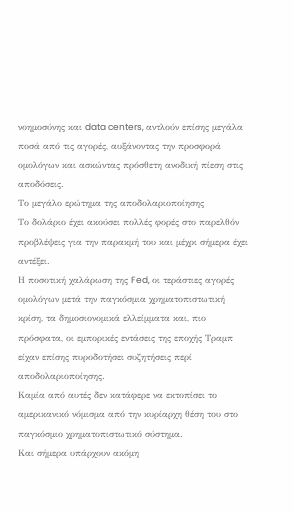νοημοσύνης και data centers, αντλούν επίσης μεγάλα ποσά από τις αγορές, αυξάνοντας την προσφορά ομολόγων και ασκώντας πρόσθετη ανοδική πίεση στις αποδόσεις.
Το μεγάλο ερώτημα της αποδολαριοποίησης
Το δολάριο έχει ακούσει πολλές φορές στο παρελθόν προβλέψεις για την παρακμή του και μέχρι σήμερα έχει αντέξει.
Η ποσοτική χαλάρωση της Fed, οι τεράστιες αγορές ομολόγων μετά την παγκόσμια χρηματοπιστωτική κρίση, τα δημοσιονομικά ελλείμματα και, πιο πρόσφατα, οι εμπορικές εντάσεις της εποχής Τραμπ είχαν επίσης πυροδοτήσει συζητήσεις περί αποδολαριοποίησης.
Καμία από αυτές δεν κατάφερε να εκτοπίσει το αμερικανικό νόμισμα από την κυρίαρχη θέση του στο παγκόσμιο χρηματοπιστωτικό σύστημα.
Και σήμερα υπάρχουν ακόμη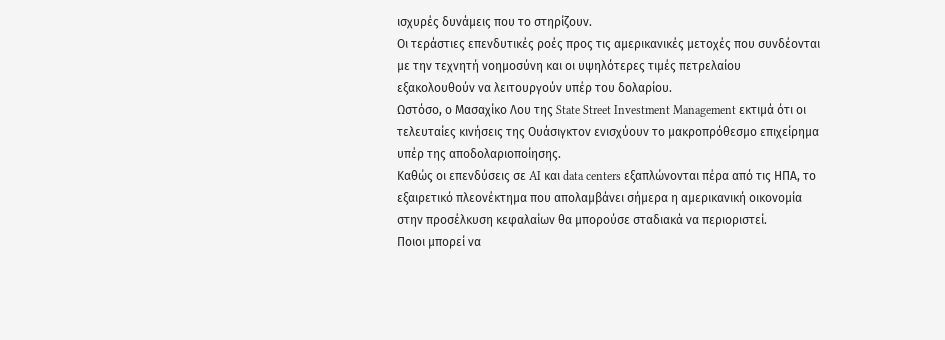ισχυρές δυνάμεις που το στηρίζουν.
Οι τεράστιες επενδυτικές ροές προς τις αμερικανικές μετοχές που συνδέονται με την τεχνητή νοημοσύνη και οι υψηλότερες τιμές πετρελαίου εξακολουθούν να λειτουργούν υπέρ του δολαρίου.
Ωστόσο, ο Μασαχίκο Λου της State Street Investment Management εκτιμά ότι οι τελευταίες κινήσεις της Ουάσιγκτον ενισχύουν το μακροπρόθεσμο επιχείρημα υπέρ της αποδολαριοποίησης.
Καθώς οι επενδύσεις σε AI και data centers εξαπλώνονται πέρα από τις ΗΠΑ, το εξαιρετικό πλεονέκτημα που απολαμβάνει σήμερα η αμερικανική οικονομία στην προσέλκυση κεφαλαίων θα μπορούσε σταδιακά να περιοριστεί.
Ποιοι μπορεί να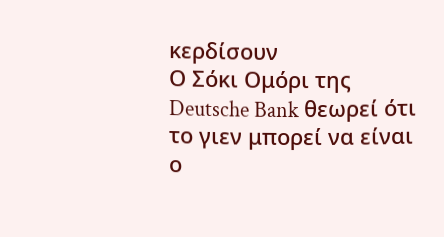κερδίσουν
Ο Σόκι Ομόρι της Deutsche Bank θεωρεί ότι το γιεν μπορεί να είναι ο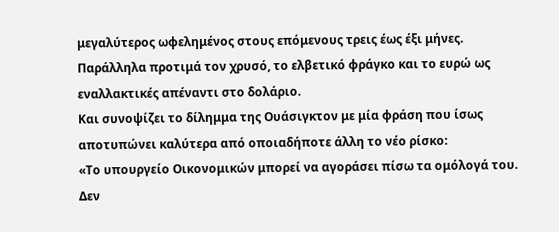μεγαλύτερος ωφελημένος στους επόμενους τρεις έως έξι μήνες.
Παράλληλα προτιμά τον χρυσό, το ελβετικό φράγκο και το ευρώ ως εναλλακτικές απέναντι στο δολάριο.
Και συνοψίζει το δίλημμα της Ουάσιγκτον με μία φράση που ίσως αποτυπώνει καλύτερα από οποιαδήποτε άλλη το νέο ρίσκο:
«Το υπουργείο Οικονομικών μπορεί να αγοράσει πίσω τα ομόλογά του. Δεν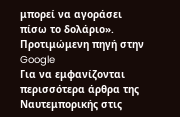μπορεί να αγοράσει πίσω το δολάριο».
Προτιμώμενη πηγή στην Google
Για να εμφανίζονται περισσότερα άρθρα της Ναυτεμπορικής στις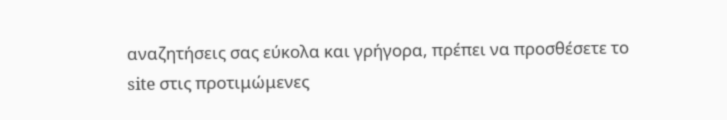αναζητήσεις σας εύκολα και γρήγορα, πρέπει να προσθέσετε το site στις προτιμώμενες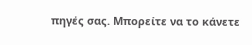πηγές σας. Μπορείτε να το κάνετε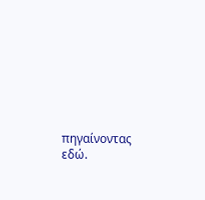πηγαίνοντας εδώ.